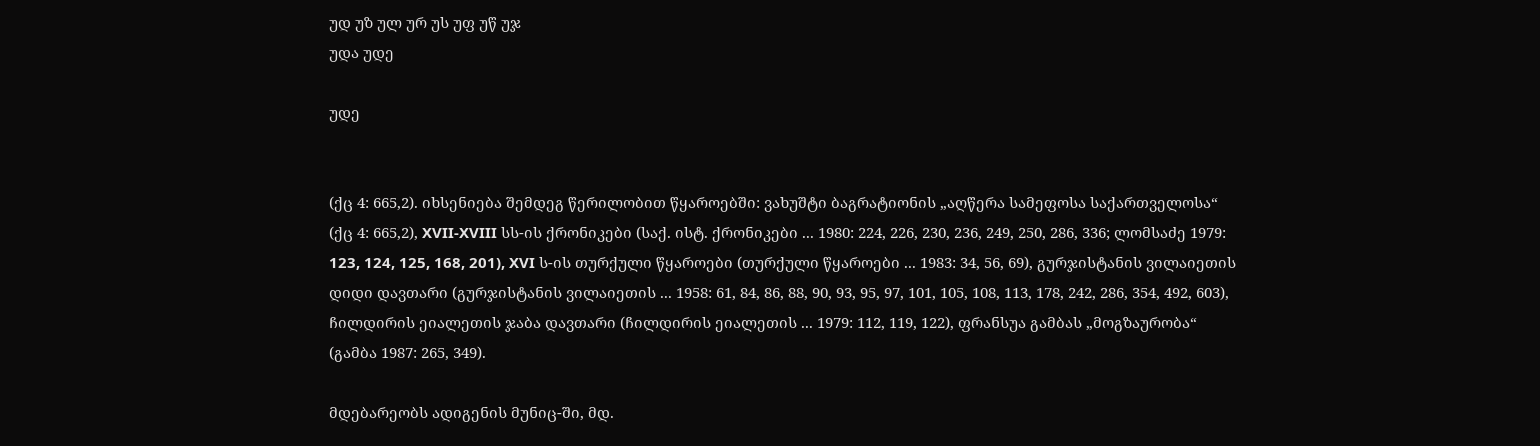უდ უზ ულ ურ უს უფ უწ უჯ
უდა უდე

უდე


(ქც 4: 665,2). იხსენიება შემდეგ წერილობით წყაროებში: ვახუშტი ბაგრატიონის „აღწერა სამეფოსა საქართველოსა“ (ქც 4: 665,2), XVII-XVIII სს-ის ქრონიკები (საქ. ისტ. ქრონიკები ... 1980: 224, 226, 230, 236, 249, 250, 286, 336; ლომსაძე 1979: 123, 124, 125, 168, 201), XVI ს-ის თურქული წყაროები (თურქული წყაროები ... 1983: 34, 56, 69), გურჯისტანის ვილაიეთის დიდი დავთარი (გურჯისტანის ვილაიეთის ... 1958: 61, 84, 86, 88, 90, 93, 95, 97, 101, 105, 108, 113, 178, 242, 286, 354, 492, 603), ჩილდირის ეიალეთის ჯაბა დავთარი (ჩილდირის ეიალეთის ... 1979: 112, 119, 122), ფრანსუა გამბას „მოგზაურობა“ (გამბა 1987: 265, 349).

მდებარეობს ადიგენის მუნიც-ში, მდ.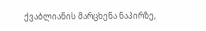ქვაბლიანის მარცხენა ნაპირზე,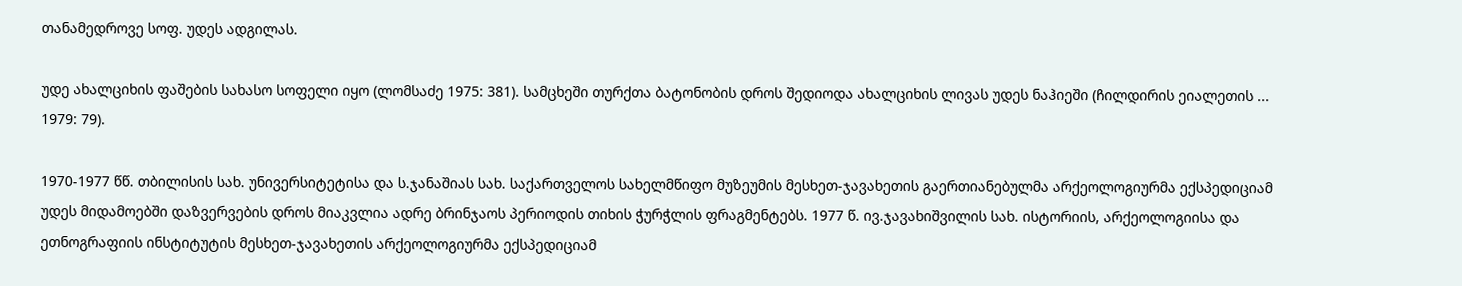თანამედროვე სოფ. უდეს ადგილას.

უდე ახალციხის ფაშების სახასო სოფელი იყო (ლომსაძე 1975: 381). სამცხეში თურქთა ბატონობის დროს შედიოდა ახალციხის ლივას უდეს ნაჰიეში (ჩილდირის ეიალეთის ... 1979: 79).

1970-1977 წწ. თბილისის სახ. უნივერსიტეტისა და ს.ჯანაშიას სახ. საქართველოს სახელმწიფო მუზეუმის მესხეთ-ჯავახეთის გაერთიანებულმა არქეოლოგიურმა ექსპედიციამ უდეს მიდამოებში დაზვერვების დროს მიაკვლია ადრე ბრინჯაოს პერიოდის თიხის ჭურჭლის ფრაგმენტებს. 1977 წ. ივ.ჯავახიშვილის სახ. ისტორიის, არქეოლოგიისა და ეთნოგრაფიის ინსტიტუტის მესხეთ-ჯავახეთის არქეოლოგიურმა ექსპედიციამ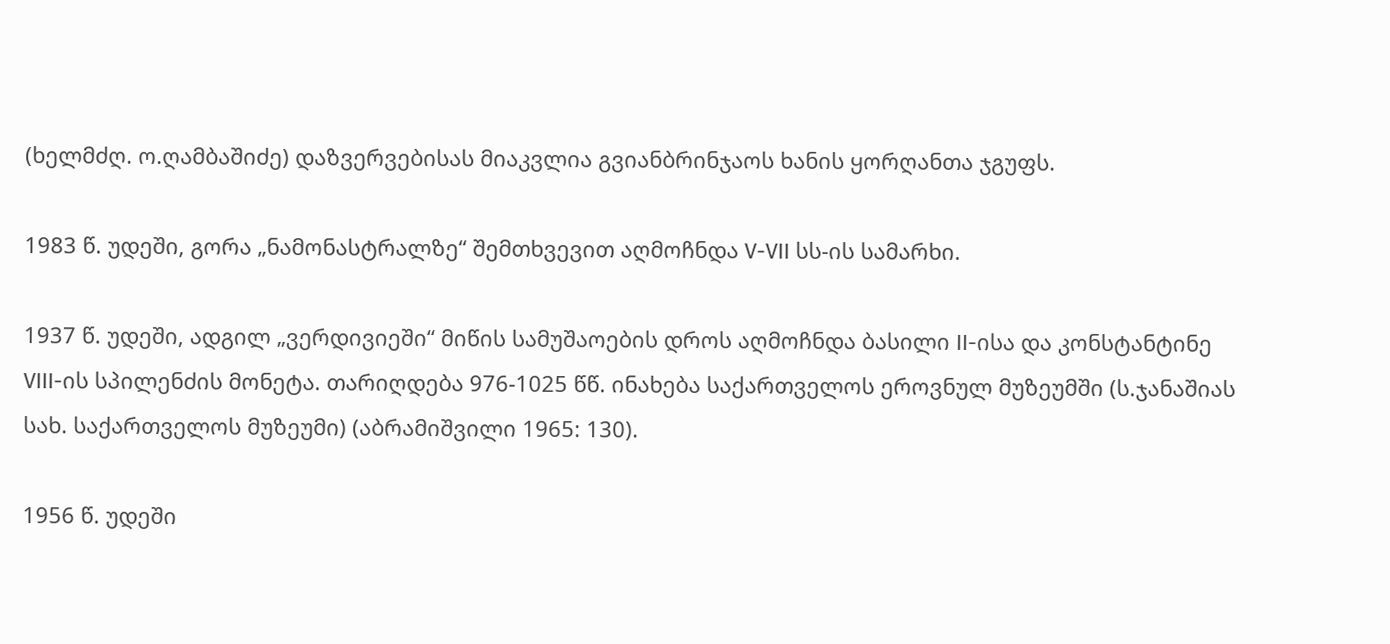(ხელმძღ. ო.ღამბაშიძე) დაზვერვებისას მიაკვლია გვიანბრინჯაოს ხანის ყორღანთა ჯგუფს.

1983 წ. უდეში, გორა „ნამონასტრალზე“ შემთხვევით აღმოჩნდა V-VII სს-ის სამარხი.

1937 წ. უდეში, ადგილ „ვერდივიეში“ მიწის სამუშაოების დროს აღმოჩნდა ბასილი II-ისა და კონსტანტინე VIII-ის სპილენძის მონეტა. თარიღდება 976-1025 წწ. ინახება საქართველოს ეროვნულ მუზეუმში (ს.ჯანაშიას სახ. საქართველოს მუზეუმი) (აბრამიშვილი 1965: 130).

1956 წ. უდეში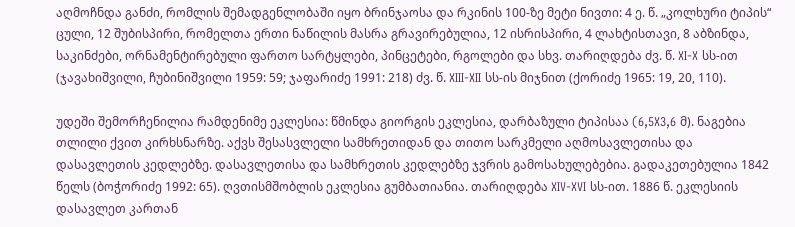აღმოჩნდა განძი, რომლის შემადგენლობაში იყო ბრინჯაოსა და რკინის 100-ზე მეტი ნივთი: 4 ე. წ. „კოლხური ტიპის“ ცული, 12 შუბისპირი, რომელთა ერთი ნაწილის მასრა გრავირებულია, 12 ისრისპირი, 4 ლახტისთავი, 8 აბზინდა, საკინძები, ორნამენტირებული ფართო სარტყლები, პინცეტები, რგოლები და სხვ. თარიღდება ძვ. წ. XI-X სს-ით (ჯავახიშვილი, ჩუბინიშვილი 1959: 59; ჯაფარიძე 1991: 218) ძვ. წ. XIII-XII სს-ის მიჯნით (ქორიძე 1965: 19, 20, 110).

უდეში შემორჩენილია რამდენიმე ეკლესია: წმინდა გიორგის ეკლესია, დარბაზული ტიპისაა (6,5X3,6 მ). ნაგებია თლილი ქვით კირხსნარზე. აქვს შესასვლელი სამხრეთიდან და თითო სარკმელი აღმოსავლეთისა და დასავლეთის კედლებზე. დასავლეთისა და სამხრეთის კედლებზე ჯვრის გამოსახულებებია. გადაკეთებულია 1842 წელს (ბოჭორიძე 1992: 65). ღვთისმშობლის ეკლესია გუმბათიანია. თარიღდება XIV-XVI სს-ით. 1886 წ. ეკლესიის დასავლეთ კართან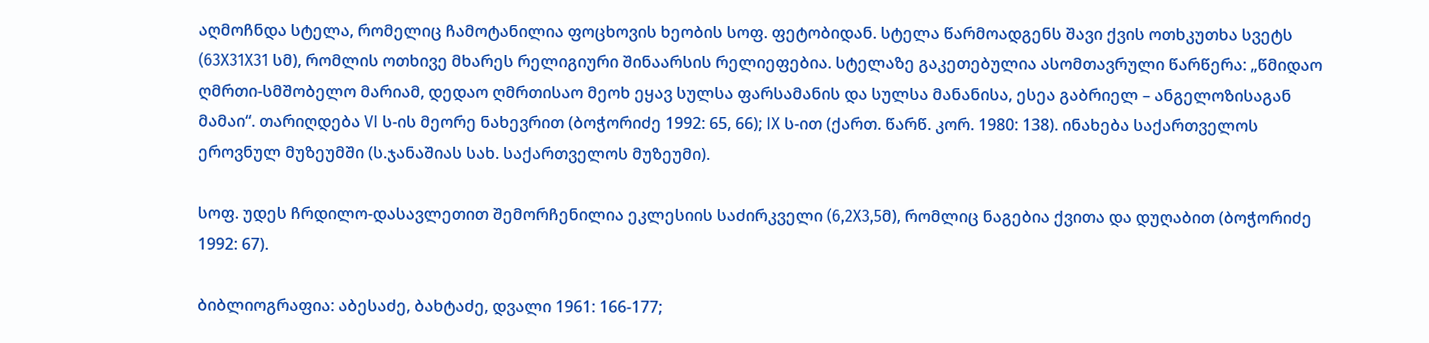აღმოჩნდა სტელა, რომელიც ჩამოტანილია ფოცხოვის ხეობის სოფ. ფეტობიდან. სტელა წარმოადგენს შავი ქვის ოთხკუთხა სვეტს (63X31X31 სმ), რომლის ოთხივე მხარეს რელიგიური შინაარსის რელიეფებია. სტელაზე გაკეთებულია ასომთავრული წარწერა: „წმიდაო ღმრთი-სმშობელო მარიამ, დედაო ღმრთისაო მეოხ ეყავ სულსა ფარსამანის და სულსა მანანისა, ესეა გაბრიელ – ანგელოზისაგან მამაი“. თარიღდება VI ს-ის მეორე ნახევრით (ბოჭორიძე 1992: 65, 66); IX ს-ით (ქართ. წარწ. კორ. 1980: 138). ინახება საქართველოს ეროვნულ მუზეუმში (ს.ჯანაშიას სახ. საქართველოს მუზეუმი).

სოფ. უდეს ჩრდილო-დასავლეთით შემორჩენილია ეკლესიის საძირკველი (6,2X3,5მ), რომლიც ნაგებია ქვითა და დუღაბით (ბოჭორიძე 1992: 67).

ბიბლიოგრაფია: აბესაძე, ბახტაძე, დვალი 1961: 166-177;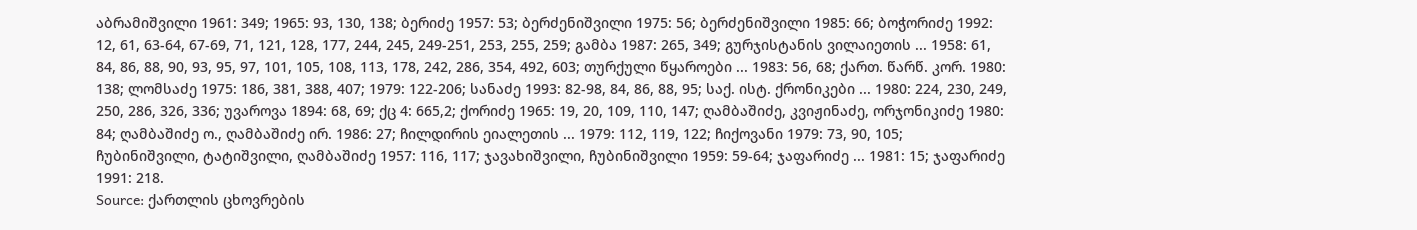აბრამიშვილი 1961: 349; 1965: 93, 130, 138; ბერიძე 1957: 53; ბერძენიშვილი 1975: 56; ბერძენიშვილი 1985: 66; ბოჭორიძე 1992: 12, 61, 63-64, 67-69, 71, 121, 128, 177, 244, 245, 249-251, 253, 255, 259; გამბა 1987: 265, 349; გურჯისტანის ვილაიეთის ... 1958: 61, 84, 86, 88, 90, 93, 95, 97, 101, 105, 108, 113, 178, 242, 286, 354, 492, 603; თურქული წყაროები ... 1983: 56, 68; ქართ. წარწ. კორ. 1980: 138; ლომსაძე 1975: 186, 381, 388, 407; 1979: 122-206; სანაძე 1993: 82-98, 84, 86, 88, 95; საქ. ისტ. ქრონიკები ... 1980: 224, 230, 249, 250, 286, 326, 336; უვაროვა 1894: 68, 69; ქც 4: 665,2; ქორიძე 1965: 19, 20, 109, 110, 147; ღამბაშიძე, კვიჟინაძე, ორჯონიკიძე 1980: 84; ღამბაშიძე ო., ღამბაშიძე ირ. 1986: 27; ჩილდირის ეიალეთის ... 1979: 112, 119, 122; ჩიქოვანი 1979: 73, 90, 105; ჩუბინიშვილი, ტატიშვილი, ღამბაშიძე 1957: 116, 117; ჯავახიშვილი, ჩუბინიშვილი 1959: 59-64; ჯაფარიძე ... 1981: 15; ჯაფარიძე 1991: 218.
Source: ქართლის ცხოვრების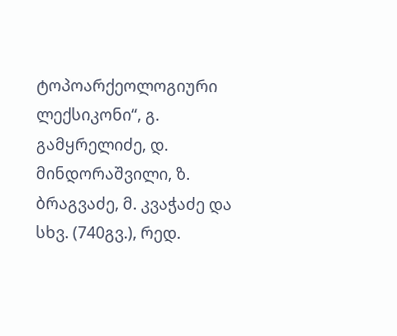ტოპოარქეოლოგიური ლექსიკონი“, გ. გამყრელიძე, დ. მინდორაშვილი, ზ. ბრაგვაძე, მ. კვაჭაძე და სხვ. (740გვ.), რედ.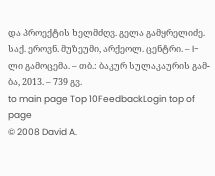და პროექტის ხელმძღვ. გელა გამყრელიძე. საქ. ეროვნ. მუზეუმი, არქეოლ. ცენტრი. – I-ლი გამოცემა. – თბ.: ბაკურ სულაკაურის გამ-ბა, 2013. – 739 გვ.
to main page Top 10FeedbackLogin top of page
© 2008 David A.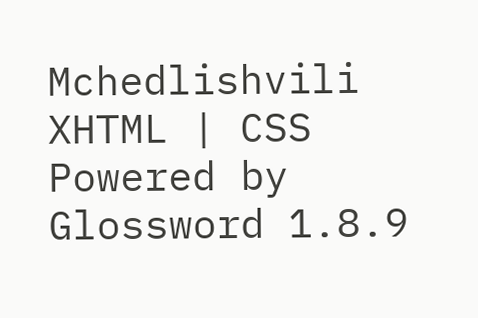Mchedlishvili XHTML | CSS Powered by Glossword 1.8.9